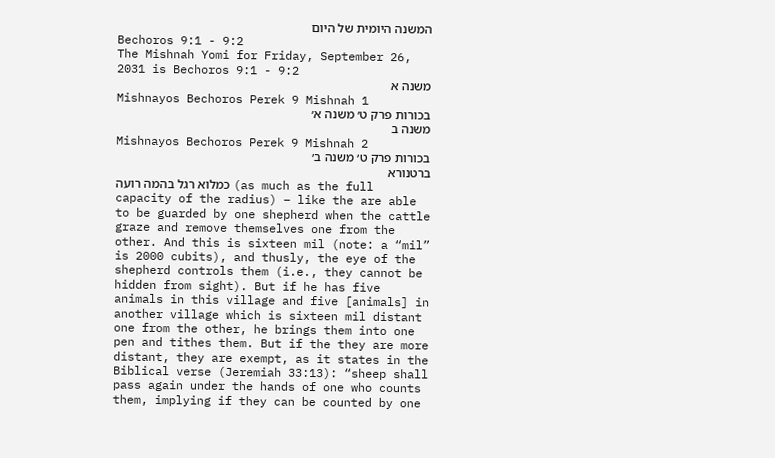המשנה היומית של היום
Bechoros 9:1 - 9:2
The Mishnah Yomi for Friday, September 26, 2031 is Bechoros 9:1 - 9:2
משנה א
Mishnayos Bechoros Perek 9 Mishnah 1
בכורות פרק ט׳ משנה א׳
משנה ב
Mishnayos Bechoros Perek 9 Mishnah 2
בכורות פרק ט׳ משנה ב׳
ברטנורא
כמלוא רגל בהמה רועה (as much as the full capacity of the radius) – like the are able to be guarded by one shepherd when the cattle graze and remove themselves one from the other. And this is sixteen mil (note: a “mil” is 2000 cubits), and thusly, the eye of the shepherd controls them (i.e., they cannot be hidden from sight). But if he has five animals in this village and five [animals] in another village which is sixteen mil distant one from the other, he brings them into one pen and tithes them. But if the they are more distant, they are exempt, as it states in the Biblical verse (Jeremiah 33:13): “sheep shall pass again under the hands of one who counts them, implying if they can be counted by one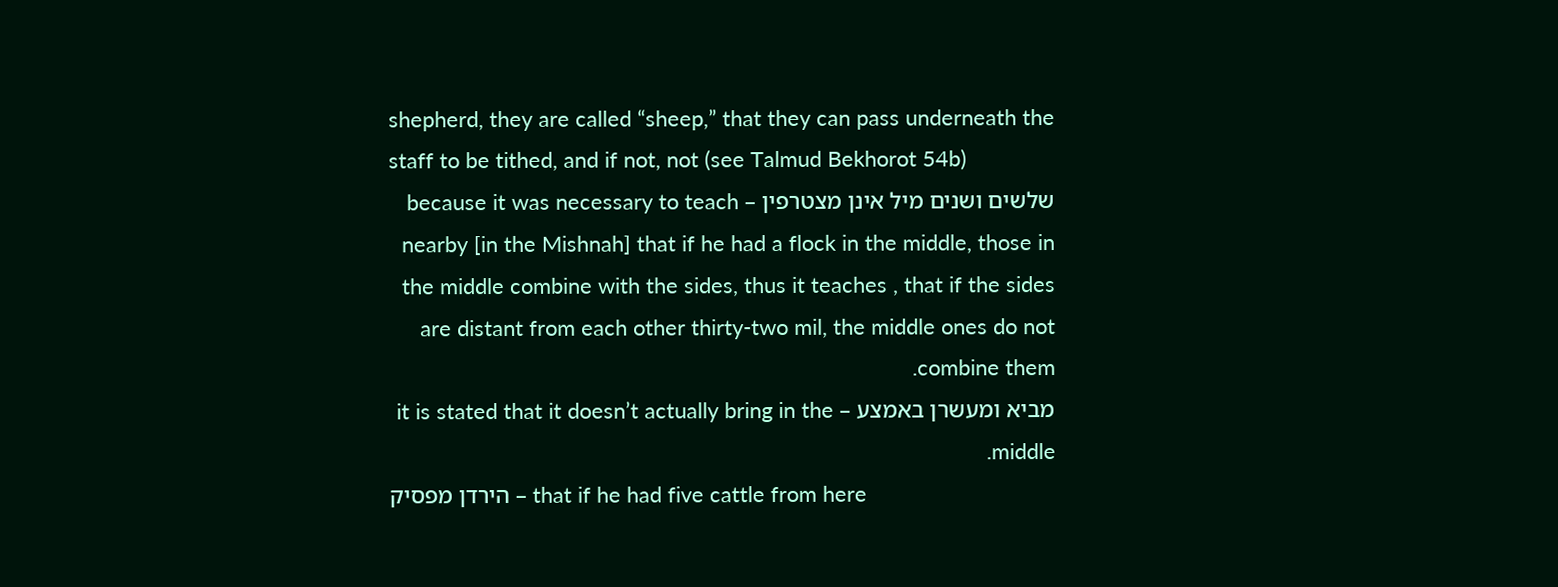shepherd, they are called “sheep,” that they can pass underneath the staff to be tithed, and if not, not (see Talmud Bekhorot 54b)
שלשים ושנים מיל אינן מצטרפין – because it was necessary to teach nearby [in the Mishnah] that if he had a flock in the middle, those in the middle combine with the sides, thus it teaches , that if the sides are distant from each other thirty-two mil, the middle ones do not combine them.
מביא ומעשרן באמצע – it is stated that it doesn’t actually bring in the middle.
הירדן מפסיק – that if he had five cattle from here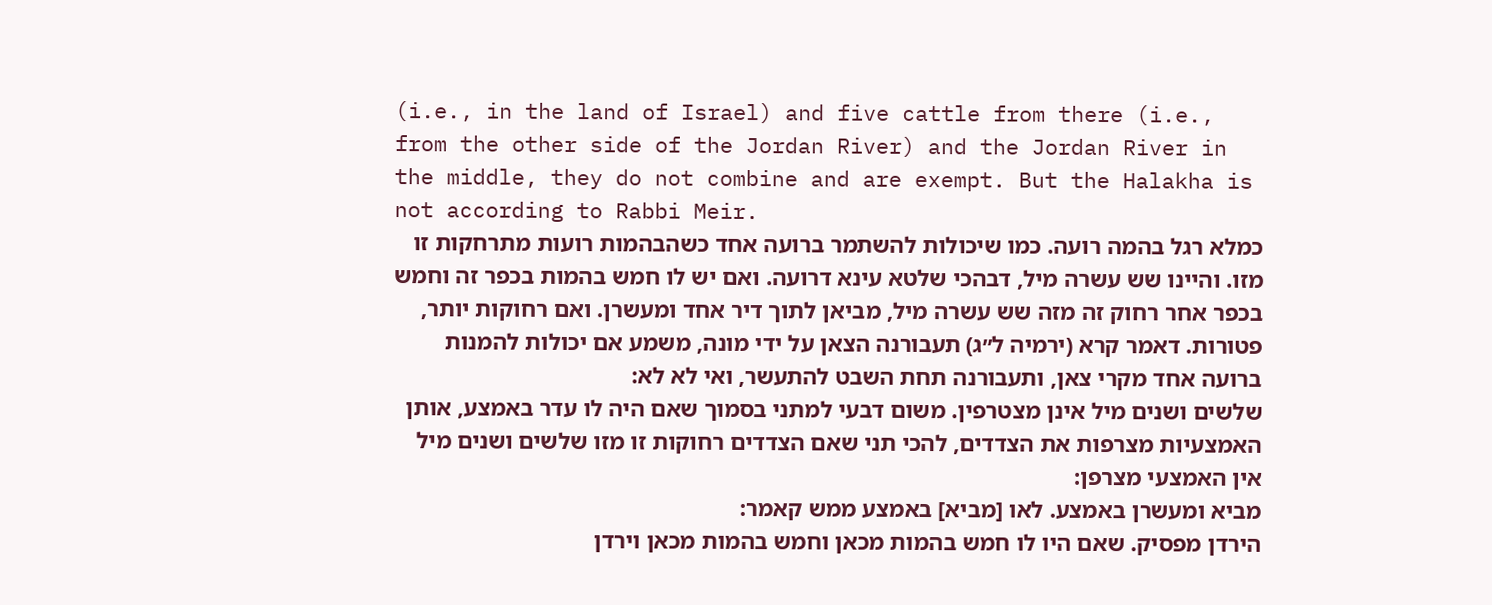(i.e., in the land of Israel) and five cattle from there (i.e., from the other side of the Jordan River) and the Jordan River in the middle, they do not combine and are exempt. But the Halakha is not according to Rabbi Meir.
כמלא רגל בהמה רועה. כמו שיכולות להשתמר ברועה אחד כשהבהמות רועות מתרחקות זו מזו. והיינו שש עשרה מיל, דבהכי שלטא עינא דרועה. ואם יש לו חמש בהמות בכפר זה וחמש בכפר אחר רחוק זה מזה שש עשרה מיל, מביאן לתוך דיר אחד ומעשרן. ואם רחוקות יותר, פטורות. דאמר קרא (ירמיה ל״ג) תעבורנה הצאן על ידי מונה, משמע אם יכולות להמנות ברועה אחד מקרי צאן, ותעבורנה תחת השבט להתעשר, ואי לא לא:
שלשים ושנים מיל אינן מצטרפין. משום דבעי למתני בסמוך שאם היה לו עדר באמצע, אותן האמצעיות מצרפות את הצדדים, להכי תני שאם הצדדים רחוקות זו מזו שלשים ושנים מיל אין האמצעי מצרפן:
מביא ומעשרן באמצע. לאו [מביא] באמצע ממש קאמר:
הירדן מפסיק. שאם היו לו חמש בהמות מכאן וחמש בהמות מכאן וירדן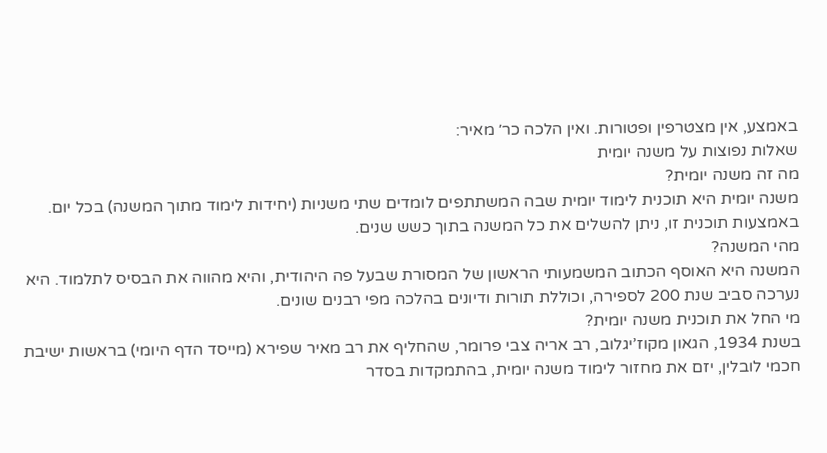באמצע, אין מצטרפין ופטורות. ואין הלכה כר׳ מאיר:
שאלות נפוצות על משנה יומית
מה זה משנה יומית?
משנה יומית היא תוכנית לימוד יומית שבה המשתתפים לומדים שתי משניות (יחידות לימוד מתוך המשנה) בכל יום. באמצעות תוכנית זו, ניתן להשלים את כל המשנה בתוך כשש שנים.
מהי המשנה?
המשנה היא האוסף הכתוב המשמעותי הראשון של המסורת שבעל פה היהודית, והיא מהווה את הבסיס לתלמוד. היא נערכה סביב שנת 200 לספירה, וכוללת תורות ודיונים בהלכה מפי רבנים שונים.
מי החל את תוכנית משנה יומית?
בשנת 1934, הגאון מקוז’יגלוב, רב אריה צבי פרומר, שהחליף את רב מאיר שפירא (מייסד הדף היומי) בראשות ישיבת חכמי לובלין, יזם את מחזור לימוד משנה יומית, בהתמקדות בסדר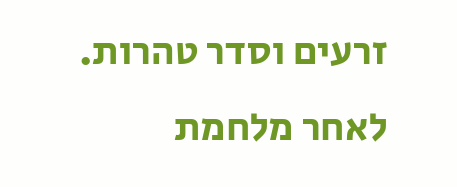זרעים וסדר טהרות. לאחר מלחמת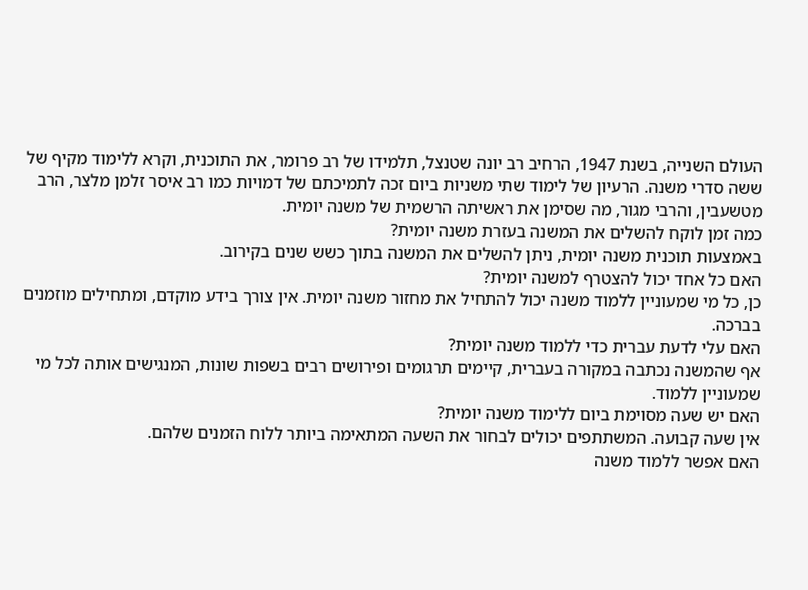העולם השנייה, בשנת 1947, הרחיב רב יונה שטנצל, תלמידו של רב פרומר, את התוכנית, וקרא ללימוד מקיף של ששה סדרי משנה. הרעיון של לימוד שתי משניות ביום זכה לתמיכתם של דמויות כמו רב איסר זלמן מלצר, הרב מטשעבין, והרבי מגור, מה שסימן את ראשיתה הרשמית של משנה יומית.
כמה זמן לוקח להשלים את המשנה בעזרת משנה יומית?
באמצעות תוכנית משנה יומית, ניתן להשלים את המשנה בתוך כשש שנים בקירוב.
האם כל אחד יכול להצטרף למשנה יומית?
כן, כל מי שמעוניין ללמוד משנה יכול להתחיל את מחזור משנה יומית. אין צורך בידע מוקדם, ומתחילים מוזמנים בברכה.
האם עלי לדעת עברית כדי ללמוד משנה יומית?
אף שהמשנה נכתבה במקורה בעברית, קיימים תרגומים ופירושים רבים בשפות שונות, המנגישים אותה לכל מי שמעוניין ללמוד.
האם יש שעה מסוימת ביום ללימוד משנה יומית?
אין שעה קבועה. המשתתפים יכולים לבחור את השעה המתאימה ביותר ללוח הזמנים שלהם.
האם אפשר ללמוד משנה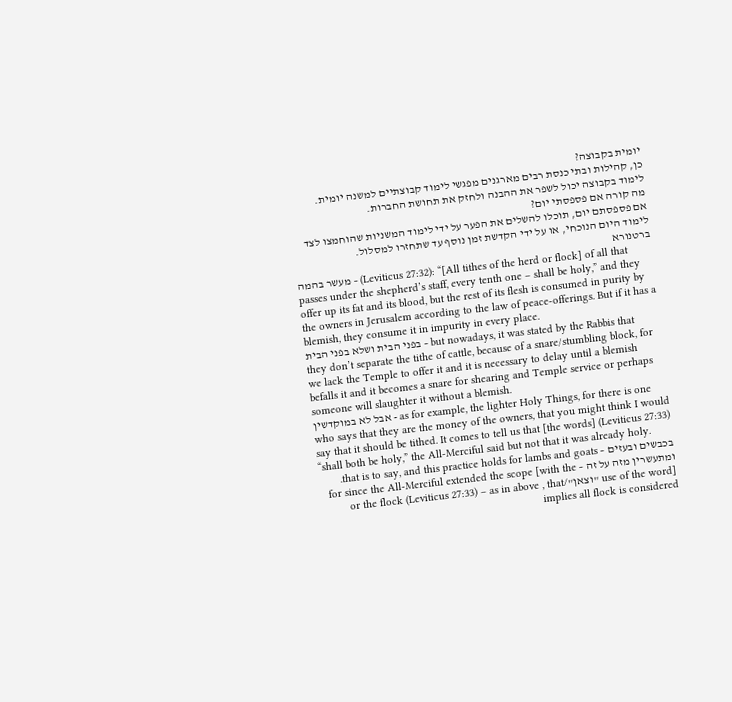יומית בקבוצה?
כן, קהילות ובתי כנסת רבים מארגנים מפגשי לימוד קבוצתיים למשנה יומית. לימוד בקבוצה יכול לשפר את ההבנה ולחזק את תחושת החברות.
מה קורה אם פספסתי יום?
אם פספסתם יום, תוכלו להשלים את הפער על ידי לימוד המשניות שהוחמצו לצד לימוד היום הנוכחי, או על ידי הקדשת זמן נוסף עד שתחזרו למסלול.
ברטנורא
מעשר בהמה – (Leviticus 27:32): “[All tithes of the herd or flock] of all that passes under the shepherd’s staff, every tenth one – shall be holy,” and they offer up its fat and its blood, but the rest of its flesh is consumed in purity by the owners in Jerusalem according to the law of peace-offerings. But if it has a blemish, they consume it in impurity in every place.
בפני הבית ושלא בפני הבית – but nowadays, it was stated by the Rabbis that they don’t separate the tithe of cattle, because of a snare/stumbling block, for we lack the Temple to offer it and it is necessary to delay until a blemish befalls it and it becomes a snare for shearing and Temple service or perhaps someone will slaughter it without a blemish.
אבל לא במוקדשין - as for example, the lighter Holy Things, for there is one who says that they are the money of the owners, that you might think I would say that it should be tithed. It comes to tell us that [the words] (Leviticus 27:33) “shall both be holy,” the All-Merciful said but not that it was already holy.
בכבשים ובעזים – that is to say, and this practice holds for lambs and goats.
ומתעשרין מזה על זה – for since the All-Merciful extended the scope [with the use of the word] "וצאן"/or the flock (Leviticus 27:33) – as in above , that implies all flock is considered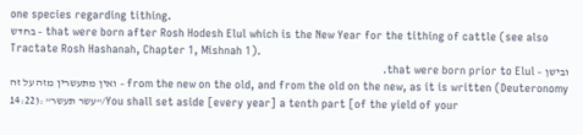one species regarding tithing.
בחדש – that were born after Rosh Hodesh Elul which is the New Year for the tithing of cattle (see also Tractate Rosh Hashanah, Chapter 1, Mishnah 1).
ובישן – that were born prior to Elul.
ואין מתעשרין מזה על זה – from the new on the old, and from the old on the new, as it is written (Deuteronomy 14:22): "עשר תעשר"/You shall set aside [every year] a tenth part [of the yield of your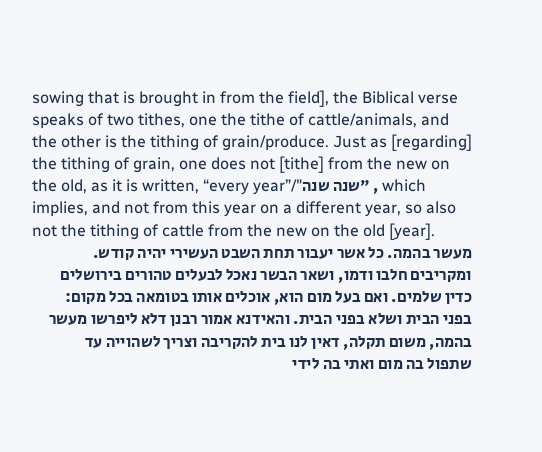sowing that is brought in from the field], the Biblical verse speaks of two tithes, one the tithe of cattle/animals, and the other is the tithing of grain/produce. Just as [regarding] the tithing of grain, one does not [tithe] from the new on the old, as it is written, “every year”/"שנה שנה" , which implies, and not from this year on a different year, so also not the tithing of cattle from the new on the old [year].
מעשר בהמה. כל אשר יעבור תחת השבט העשירי יהיה קודש. ומקריבים חלבו ודמו, ושאר הבשר נאכל לבעלים טהורים בירושלים כדין שלמים. ואם בעל מום הוא, אוכלים אותו בטומאה בכל מקום:
בפני הבית ושלא בפני הבית. והאידנא אמור רבנן דלא ליפרשו מעשר בהמה, משום תקלה, דאין לנו בית להקריבה וצריך לשהוייה עד שתפול בה מום ואתי בה לידי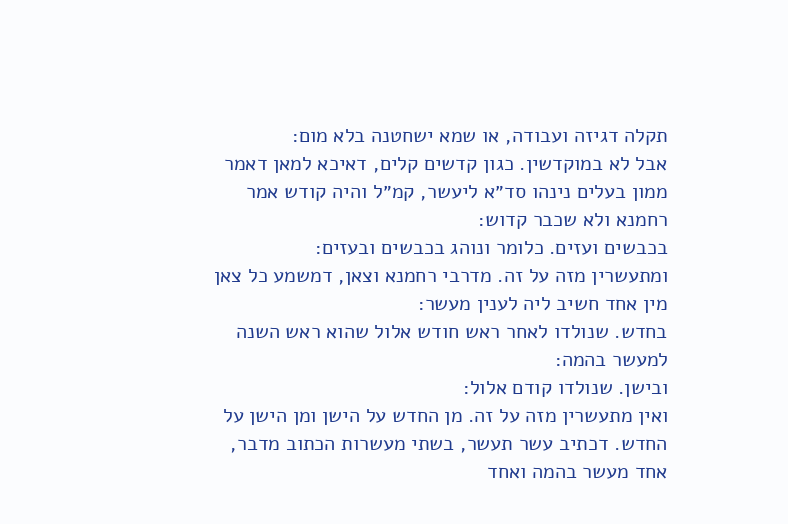תקלה דגיזה ועבודה, או שמא ישחטנה בלא מום:
אבל לא במוקדשין. כגון קדשים קלים, דאיכא למאן דאמר ממון בעלים נינהו סד״א ליעשר, קמ״ל והיה קודש אמר רחמנא ולא שכבר קדוש:
בכבשים ועזים. כלומר ונוהג בכבשים ובעזים:
ומתעשרין מזה על זה. מדרבי רחמנא וצאן, דמשמע כל צאן מין אחד חשיב ליה לענין מעשר:
בחדש. שנולדו לאחר ראש חודש אלול שהוא ראש השנה למעשר בהמה:
ובישן. שנולדו קודם אלול:
ואין מתעשרין מזה על זה. מן החדש על הישן ומן הישן על החדש. דכתיב עשר תעשר, בשתי מעשרות הכתוב מדבר, אחד מעשר בהמה ואחד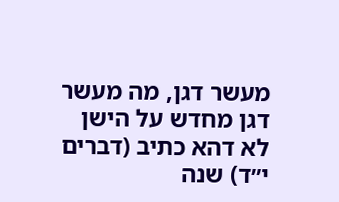מעשר דגן, מה מעשר דגן מחדש על הישן לא דהא כתיב (דברים י״ד) שנה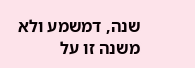שנה, דמשמע ולא משנה זו על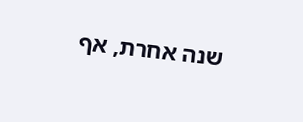שנה אחרת, אף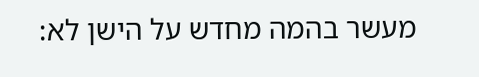מעשר בהמה מחדש על הישן לא: